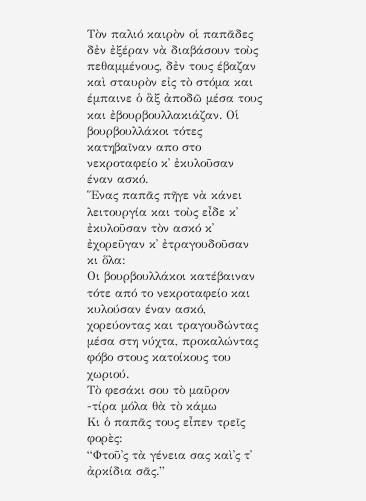Τὸν παλιό καιρὸν οἱ παπᾶδες δἐν ἐξέραν νὰ διαβάσουν τοὺς πεθαμμένους, δἐν τους έβαζαν καὶ σταυρὸν εἰς τὸ στόμα και έμπαινε ὁ ἂξ ἀποδῶ μέσα τους και ἐβουρβουλλακιάζαν. Οἱ βουρβουλλάκοι τότες κατηβαῖναν απο στο νεκροταφείο κ᾿ ἐκυλοῦσαν έναν ασκό.
Ἕνας παπᾶς πῆγε νὰ κάνει λειτουργία και τοὺς εἶδε κ᾿ ἐκυλοῦσαν τὸν ασκό κ᾿ ἐχορεῦγαν κ᾿ ἐτραγουδοῦσαν κι ὅλα:
Οι βουρβουλλάκοι κατέβαιναν τότε από το νεκροταφείο και κυλούσαν έναν ασκό, χορεύοντας και τραγουδώντας μέσα στη νύχτα, προκαλώντας φόβο στους κατοίκους του χωριού.
Τὸ φεσάκι σου τὸ μαῦρον -τίρα μόλα θὰ τὸ κάμω
Κι ὁ παπᾶς τους εἶπεν τρεῖς φορὲς:
“Φτοῦ᾿ς τὰ γένεια σας καὶ᾿ς τ᾿ ἀρκίδια σᾶς.”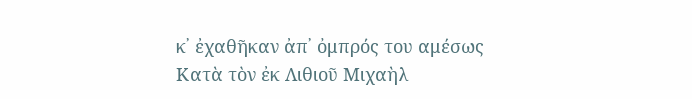κ᾿ ἐχαθῆκαν ἀπ᾿ ὀμπρός του αμέσως
Κατὰ τὸν ἐκ Λιθιοῦ Μιχαὴλ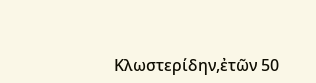Κλωστερίδην,ἐτῶν 50